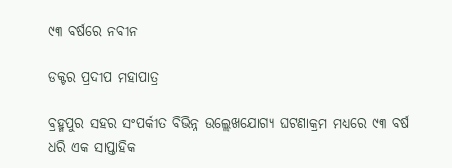୯୩ ବର୍ଷରେ ନବୀନ

ଡକ୍ଟର ପ୍ରଦୀପ ମହାପାତ୍ର

ବ୍ରହ୍ମପୁର ସହର ସଂପର୍କୀତ ବିଭିନ୍ନ ଉଲ୍ଲେଖଯୋଗ୍ୟ ଘଟଣାକ୍ରମ ମଧ୍ୟରେ ୯୩ ବର୍ଷ ଧରି ଏକ ସାପ୍ତାହିକ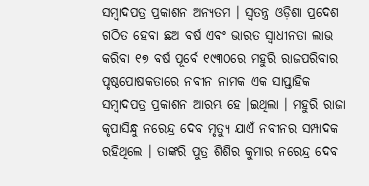ସମ୍ବାଦପତ୍ର ପ୍ରକାଶନ ଅନ୍ୟତମ । ସ୍ୱତନ୍ତ୍ର ଓଡ଼ିଶା ପ୍ରଦେଶ ଗଠିତ ହେବା ଛଅ ବର୍ଷ ଏବଂ ଭାରତ ସ୍ୱାଧୀନତା ଲାଭ କରିବା ୧୭ ବର୍ଷ ପୂର୍ବେ ୧୯୩୦ରେ ମହୁରି ରାଜପରିବାର ପୃଷ୍ଠପୋଷକତାରେ ନବୀନ ନାମକ ଏକ ସାପ୍ତାହିକ ସମ୍ବାଦପତ୍ର ପ୍ରକାଶନ ଆରମ୍ଭ ହେ ।ଇଥିଲା । ମହୁରି ରାଜା କୃପାସିନ୍ଧୁ ନରେନ୍ଦ୍ର ଦେବ ମୃତ୍ୟୁ ଯାଏଁ ନବୀନର ସମ୍ପାଦକ ରହିଥିଲେ । ତାଙ୍କରି ପୁତ୍ର ଶିଶିର କୁମାର ନରେନ୍ଦ୍ର ଦେବ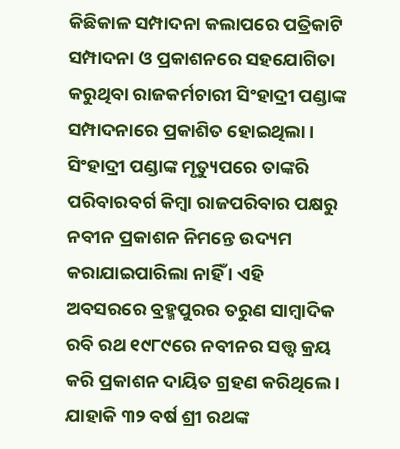କିଛିକାଳ ସମ୍ପାଦନା କଲାପରେ ପତ୍ରିକାଟି ସମ୍ପାଦନା ଓ ପ୍ରକାଶନରେ ସହଯୋଗିତା କରୁଥିବା ରାଜକର୍ମଚାରୀ ସିଂହାଦ୍ରୀ ପଣ୍ଡାଙ୍କ ସମ୍ପାଦନାରେ ପ୍ରକାଶିତ ହୋଇଥିଲା । ସିଂହାଦ୍ରୀ ପଣ୍ଡାଙ୍କ ମୃତ୍ୟୁପରେ ତାଙ୍କରି ପରିବାରବର୍ଗ କିମ୍ବା ରାଜପରିବାର ପକ୍ଷରୁ ନବୀନ ପ୍ରକାଶନ ନିମନ୍ତେ ଉଦ୍ୟମ କରାଯାଇପାରିଲା ନାହିଁ । ଏହି ଅବସରରେ ବ୍ରହ୍ମପୁରର ତରୁଣ ସାମ୍ବାଦିକ ରବି ରଥ ୧୯୮୯ରେ ନବୀନର ସତ୍ତ୍ୱ କ୍ରୟ କରି ପ୍ରକାଶନ ଦାୟିତ ଗ୍ରହଣ କରିଥିଲେ । ଯାହାକି ୩୨ ବର୍ଷ ଶ୍ରୀ ରଥଙ୍କ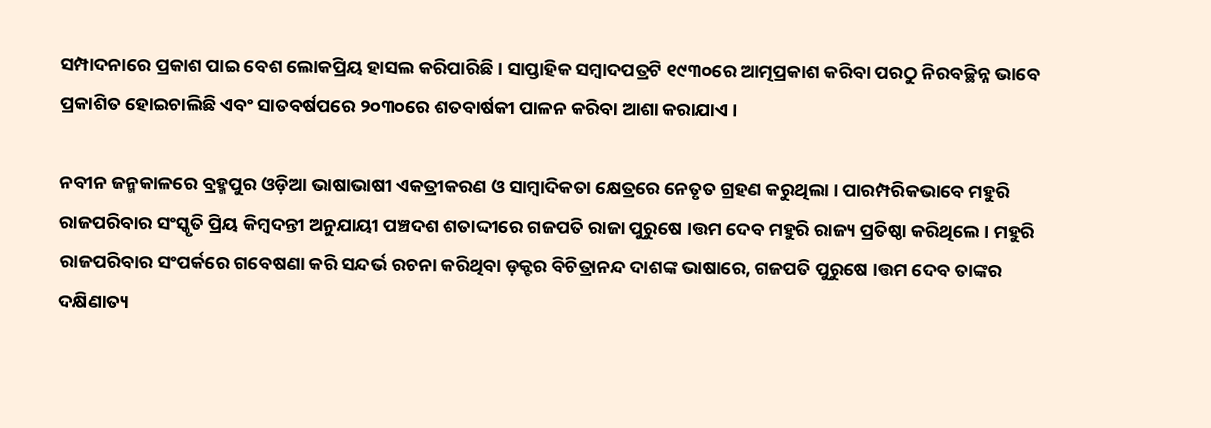ସମ୍ପାଦନାରେ ପ୍ରକାଶ ପାଇ ବେଶ ଲୋକପ୍ରିୟ ହାସଲ କରିପାରିଛି । ସାପ୍ତାହିକ ସମ୍ବାଦପତ୍ରଟି ୧୯୩୦ରେ ଆତ୍ମପ୍ରକାଶ କରିବା ପରଠୁ ନିରବଚ୍ଛିନ୍ନ ଭାବେ ପ୍ରକାଶିତ ହୋଇଚାଲିଛି ଏବଂ ସାତବର୍ଷପରେ ୨୦୩୦ରେ ଶତବାର୍ଷକୀ ପାଳନ କରିବା ଆଶା କରାଯାଏ ।

ନବୀନ ଜନ୍ମକାଳରେ ବ୍ରହ୍ମପୁର ଓଡ଼ିଆ ଭାଷାଭାଷୀ ଏକତ୍ରୀକରଣ ଓ ସାମ୍ବାଦିକତା କ୍ଷେତ୍ରରେ ନେତୃତ ଗ୍ରହଣ କରୁଥିଲା । ପାରମ୍ପରିକଭାବେ ମହୁରି ରାଜପରିବାର ସଂସ୍କୃତି ପ୍ରିୟ କିମ୍ବଦନ୍ତୀ ଅନୁଯାୟୀ ପଞ୍ଚଦଶ ଶତାଦ୍ଦୀରେ ଗଜପତି ରାଜା ପୁରୁଷେ ।ତ୍ତମ ଦେବ ମହୁରି ରାଜ୍ୟ ପ୍ରତିଷ୍ଠା କରିଥିଲେ । ମହୁରି ରାଜପରିବାର ସଂପର୍କରେ ଗବେଷଣା କରି ସନ୍ଦର୍ଭ ରଚନା କରିଥିବା ଡ଼କ୍ଟର ବିଚିତ୍ରାନନ୍ଦ ଦାଶଙ୍କ ଭାଷାରେ, ଗଜପତି ପୁରୁଷେ ।ତ୍ତମ ଦେବ ତାଙ୍କର ଦକ୍ଷିଣାତ୍ୟ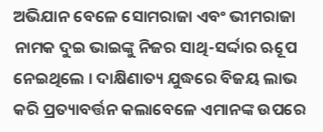ଅଭିଯାନ ବେଳେ ସୋମରାଜା ଏବଂ ଭୀମରାଜା ନାମକ ଦୁଇ ଭାଇଙ୍କୁ ନିଜର ସାଥି-ସର୍ଦ୍ଦାର ଋୂପେ ନେଇଥିଲେ । ଦାକ୍ଷିଣାତ୍ୟ ଯୁଦ୍ଧରେ ବିଜୟ ଲାଭ କରି ପ୍ରତ୍ୟାବର୍ତ୍ତନ କଲାବେଳେ ଏମାନଙ୍କ ଉପରେ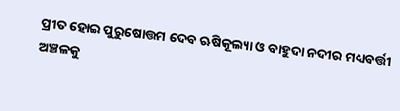ପ୍ରୀତ ହୋଇ ପୁରୁଷୋତ୍ତମ ଦେବ ଋଷିକୂଲ୍ୟା ଓ ବାହୁଦା ନଦୀର ମଧ୍ୟବର୍ତ୍ତୀ ଅଞ୍ଚଳକୁ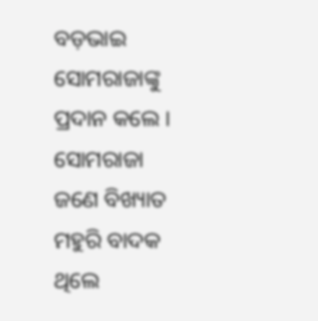ବଡ଼ଭାଇ ସୋମରାଜାଙ୍କୁ ପ୍ରଦାନ କଲେ । ସୋମରାଜା ଜଣେ ବିଖ୍ୟାତ ମହୁରି ବାଦକ ଥିଲେ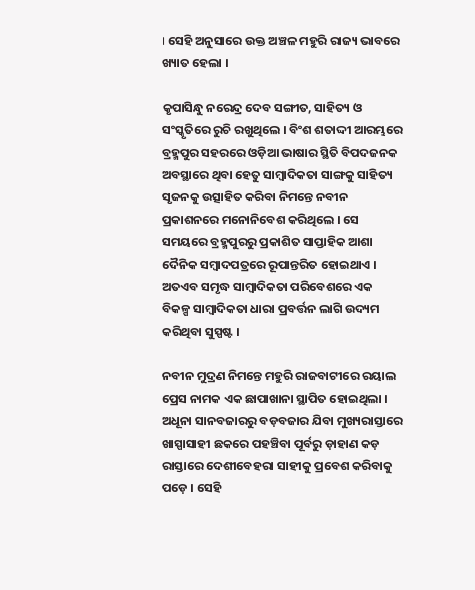। ସେହି ଅନୁସାରେ ଉକ୍ତ ଅଞ୍ଚଳ ମହୁରି ରାଜ୍ୟ ଭାବରେ ଖ୍ୟାତ ହେଲା ।

କୃପାସିନ୍ଧୁ ନରେନ୍ଦ୍ର ଦେବ ସଙ୍ଗୀତ, ସାହିତ୍ୟ ଓ ସଂସ୍କୃତିରେ ରୁଚି ରଖୁଥିଲେ । ବିଂଶ ଶତାଦ୍ଦୀ ଆରମ୍ଭରେ ବ୍ରହ୍ମପୁର ସହରରେ ଓଡ଼ିଆ ଭାଷାର ସ୍ଥିତି ବିପଦଜନକ ଅବସ୍ଥାରେ ଥିବା ହେତୁ ସାମ୍ବାଦିକତା ସାଙ୍ଗକୁ ସାହିତ୍ୟ ସୃଜନକୁ ଉତ୍ସାହିତ କରିବା ନିମନ୍ତେ ନବୀନ ପ୍ରକାଶନରେ ମନୋନିବେଶ କରିଥିଲେ । ସେ ସମୟରେ ବ୍ରହ୍ମପୁରରୁ ପ୍ରକାଶିତ ସାପ୍ତାହିକ ଆଶା ଦୈନିକ ସମ୍ବାଦପତ୍ରରେ ରୂପାନ୍ତରିତ ହୋଇଥାଏ । ଅତଏବ ସମୃଦ୍ଧ ସାମ୍ବାଦିକତା ପରିବେଶରେ ଏକ ବିକଳ୍ପ ସାମ୍ବାଦିକତା ଧାରା ପ୍ରବର୍ତ୍ତନ ଲାଗି ଉଦ୍ୟମ କରିଥିବା ସୁସ୍ପଷ୍ଟ ।

ନବୀନ ମୁଦ୍ରଣ ନିମନ୍ତେ ମହୁରି ରାଜବାଟୀରେ ରୟାଲ ପ୍ରେସ ନାମକ ଏକ ଛାପାଖାନା ସ୍ଥାପିତ ହୋଇଥିଲା । ଅଧୂନା ସାନବଜାରରୁ ବଡ଼ବଜାର ଯିବା ମୁଖ୍ୟରାସ୍ତାରେ ଖାସ୍ପାସାହୀ ଛକରେ ପହଞ୍ଚିବା ପୂର୍ବରୁ ଡ଼ାହାଣ କଡ଼ ରାସ୍ତାରେ ଦେଶୀବେହରା ସାହୀକୁ ପ୍ରବେଶ କରିବାକୁ ପଡ଼େ । ସେହି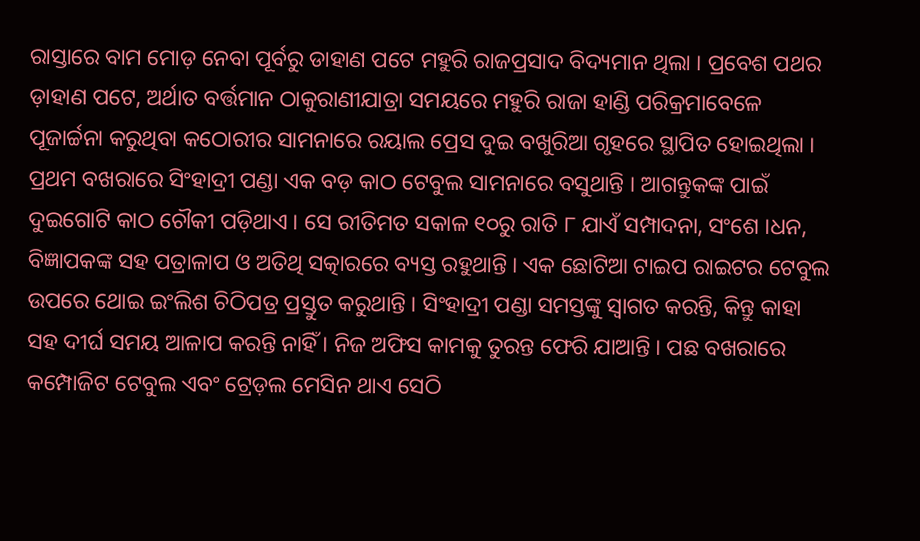ରାସ୍ତାରେ ବାମ ମୋଡ଼ ନେବା ପୂର୍ବରୁ ଡାହାଣ ପଟେ ମହୁରି ରାଜପ୍ରସାଦ ବିଦ୍ୟମାନ ଥିଲା । ପ୍ରବେଶ ପଥର ଡ଼ାହାଣ ପଟେ, ଅର୍ଥାତ ବର୍ତ୍ତମାନ ଠାକୁରାଣୀଯାତ୍ରା ସମୟରେ ମହୁରି ରାଜା ହାଣ୍ଡି ପରିକ୍ରମାବେଳେ ପୂଜାର୍ଚ୍ଚନା କରୁଥିବା କଠୋରୀର ସାମନାରେ ରୟାଲ ପ୍ରେସ ଦୁଇ ବଖୁରିଆ ଗୃହରେ ସ୍ଥାପିତ ହୋଇଥିଲା । ପ୍ରଥମ ବଖରାରେ ସିଂହାଦ୍ରୀ ପଣ୍ଡା ଏକ ବଡ଼ କାଠ ଟେବୁଲ ସାମନାରେ ବସୁଥାନ୍ତି । ଆଗନ୍ତୁକଙ୍କ ପାଇଁ ଦୁଇଗୋଟି କାଠ ଚୌକୀ ପଡ଼ିଥାଏ । ସେ ରୀତିମତ ସକାଳ ୧୦ରୁ ରାତି ୮ ଯାଏଁ ସମ୍ପାଦନା, ସଂଶେ ।ଧନ, ବିଜ୍ଞାପକଙ୍କ ସହ ପତ୍ରାଳାପ ଓ ଅତିଥି ସତ୍କାରରେ ବ୍ୟସ୍ତ ରହୁଥାନ୍ତି । ଏକ ଛୋଟିଆ ଟାଇପ ରାଇଟର ଟେବୁଲ ଉପରେ ଥୋଇ ଇଂଲିଶ ଚିଠିପତ୍ର ପ୍ରସ୍ତୁତ କରୁଥାନ୍ତି । ସିଂହାଦ୍ରୀ ପଣ୍ଡା ସମସ୍ତଙ୍କୁ ସ୍ୱାଗତ କରନ୍ତି, କିନ୍ତୁ କାହା ସହ ଦୀର୍ଘ ସମୟ ଆଳାପ କରନ୍ତି ନାହିଁ । ନିଜ ଅଫିସ କାମକୁ ତୁରନ୍ତ ଫେରି ଯାଆନ୍ତି । ପଛ ବଖରାରେ କମ୍ପୋଜିଟ ଟେବୁଲ ଏବଂ ଟ୍ରେଡ଼ଲ ମେସିନ ଥାଏ ସେଠି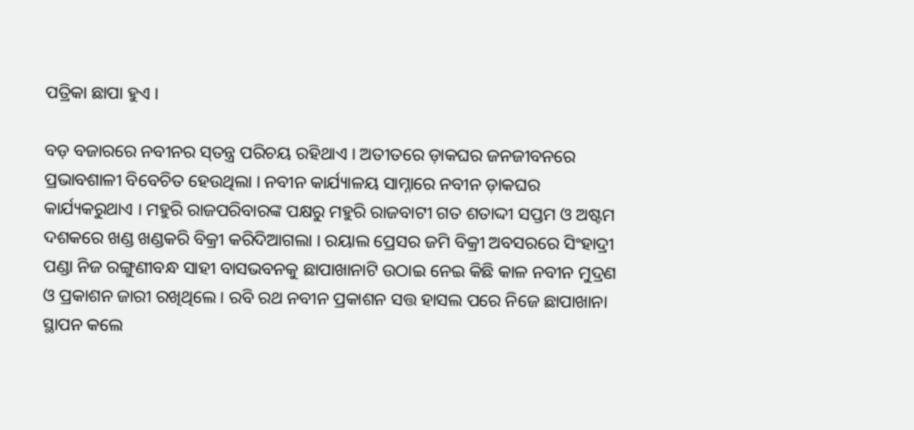ପତ୍ରିକା ଛାପା ହୁଏ ।

ବଡ଼ ବଜାରରେ ନବୀନର ସ୍‌ତନ୍ତ୍ର ପରିଚୟ ରହିଥାଏ । ଅତୀତରେ ଡ଼ାକଘର ଜନଜୀବନରେ ପ୍ରଭାବଶାଳୀ ବିବେଚିତ ହେଉଥିଲା । ନବୀନ କାର୍ଯ୍ୟାଳୟ ସାମ୍ନାରେ ନବୀନ ଡ଼ାକଘର କାର୍ଯ୍ୟକରୁଥାଏ । ମହୁରି ରାଜପରିବାରଙ୍କ ପକ୍ଷରୁ ମହୁରି ରାଜବାଟୀ ଗତ ଶତାଦ୍ଦୀ ସପ୍ତମ ଓ ଅଷ୍ଟମ ଦଶକରେ ଖଣ୍ଡ ଖଣ୍ଡକରି ବିକ୍ରୀ କରିଦିଆଗଲା । ରୟାଲ ପ୍ରେସର ଜମି ବିକ୍ରୀ ଅବସରରେ ସିଂହାଦ୍ରୀ ପଣ୍ଡା ନିଜ ରଙ୍ଗୁଣୀବନ୍ଧ ସାହୀ ବାସଭବନକୁ ଛାପାଖାନାଟି ଉଠାଇ ନେଇ କିଛି କାଳ ନବୀନ ମୁଦ୍ରଣ ଓ ପ୍ରକାଶନ ଜାରୀ ରଖିଥିଲେ । ରବି ରଥ ନବୀନ ପ୍ରକାଶନ ସତ୍ତ ହାସଲ ପରେ ନିଜେ ଛାପାଖାନା ସ୍ଥାପନ କଲେ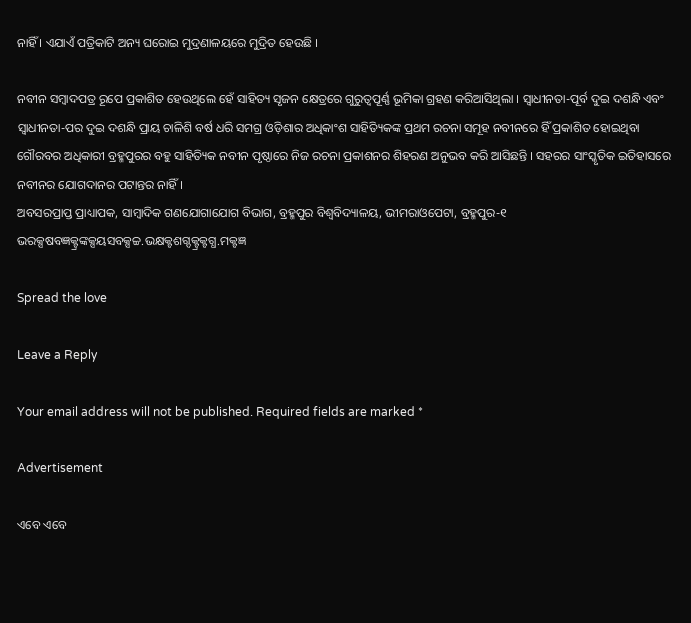ନାହିଁ । ଏଯାଏଁ ପତ୍ରିକାଟି ଅନ୍ୟ ଘରୋଇ ମୁଦ୍ରଣାଳୟରେ ମୁଦ୍ରିତ ହେଉଛି ।

ନବୀନ ସମ୍ବାଦପତ୍ର ରୂପେ ପ୍ରକାଶିତ ହେଉଥିଲେ ହେଁ ସାହିତ୍ୟ ସୃଜନ କ୍ଷେତ୍ରରେ ଗୁରୁତ୍ୱପୂର୍ଣ୍ଣ ଭୂମିକା ଗ୍ରହଣ କରିଆସିଥିଲା । ସ୍ୱାଧୀନତା-ପୂର୍ବ ଦୁଇ ଦଶନ୍ଧି ଏବଂ ସ୍ୱାଧୀନତା-ପର ଦୁଇ ଦଶନ୍ଧି ପ୍ରାୟ ଚାଳିଶି ବର୍ଷ ଧରି ସମଗ୍ର ଓଡ଼ିଶାର ଅଧିକାଂଶ ସାହିତ୍ୟିକଙ୍କ ପ୍ରଥମ ରଚନା ସମୂହ ନବୀନରେ ହିଁ ପ୍ରକାଶିତ ହୋଇଥିବା ଗୌରବର ଅଧିକାରୀ ବ୍ରହ୍ମପୁରର ବହୁ ସାହିତ୍ୟିକ ନବୀନ ପୃଷ୍ଠାରେ ନିଜ ରଚନା ପ୍ରକାଶନର ଶିହରଣ ଅନୁଭବ କରି ଆସିଛନ୍ତି । ସହରର ସାଂସ୍କୃତିକ ଇତିହାସରେ ନବୀନର ଯୋଗଦାନର ପଟାନ୍ତର ନାହିଁ ।
ଅବସରପ୍ରାପ୍ତ ପ୍ରାଧ୍ୟାପକ, ସାମ୍ବାଦିକ ଗଣଯୋଗାଯୋଗ ବିଭାଗ, ବ୍ରହ୍ମପୁର ବିଶ୍ୱବିଦ୍ୟାଳୟ, ଭୀମରାଓପେଟା, ବ୍ରହ୍ମପୁର-୧
ଭରକ୍ସଷବଜ୍ଞକ୍ଟ୍ରଙ୍କକ୍ସୟସବକ୍ସଚ୍ଚ.ଭକ୍ଷକ୍ଟଶଗ୍ଦକ୍ଟ୍ରକ୍ଟଗ୍ଧ.ମକ୍ଟଜ୍ଞ

Spread the love

Leave a Reply

Your email address will not be published. Required fields are marked *

Advertisement

ଏବେ ଏବେ